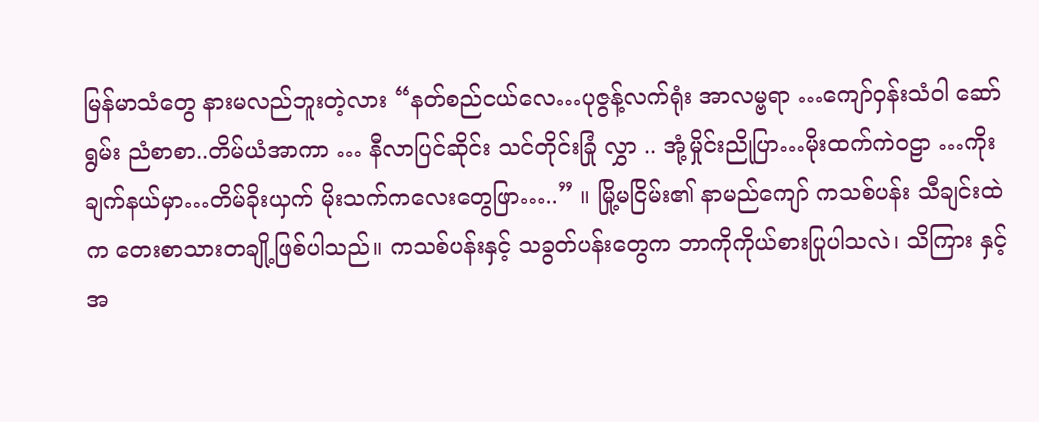မြန်မာသံတွေ နားမလည်ဘူးတဲ့လား “နတ်စည်ငယ်လေ…ပုဇွန့်လက်ရုံး အာလမ္ဗရာ …ကျော်ဝှန်းသံဝါ ဆော်ရွမ်း ညံစာစာ..တိမ်ယံအာကာ … နီလာပြင်ဆိုင်း သင်တိုင်းခြုံ လွှာ .. အုံ့မှိုင်းညိုပြာ…မိုးထက်ကဲဝဠာ …ကိုးချက်နယ်မှာ…တိမ်ခိုးယှက် မိုးသက်ကလေးတွေဖြာ…..” ။ မြို့မငြိမ်း၏ နာမည်ကျော် ကသစ်ပန်း သီချင်းထဲက တေးစာသားတချို့ဖြစ်ပါသည်။ ကသစ်ပန်းနှင့် သခွတ်ပန်းတွေက ဘာကိုကိုယ်စားပြုပါသလဲ၊ သိကြား နှင့် အ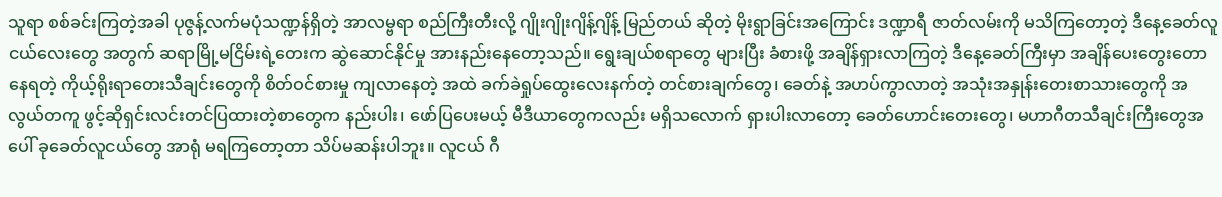သူရာ စစ်ခင်းကြတဲ့အခါ ပုဇွန့်လက်မပုံသဏ္ဍန်ရှိတဲ့ အာလမ္ဗရာ စည်ကြီးတီးလို့ ဂျိုးဂျိုးဂျိန့်ဂျိန့် မြည်တယ် ဆိုတဲ့ မိုးရွာခြင်းအကြောင်း ဒဏ္ဍာရီ ဇာတ်လမ်းကို မသိကြတော့တဲ့ ဒီနေ့ခေတ်လူငယ်လေးတွေ အတွက် ဆရာမြို့မငြိမ်းရဲ့တေးက ဆွဲဆောင်နိုင်မှု အားနည်းနေတော့သည်။ ရွေးချယ်စရာတွေ များပြီး ခံစားဖို့ အချိန်ရှားလာကြတဲ့ ဒီနေ့ခေတ်ကြီးမှာ အချိန်ပေးတွေးတောနေရတဲ့ ကိုယ့်ရိုးရာတေးသီချင်းတွေကို စိတ်ဝင်စားမှု ကျလာနေတဲ့ အထဲ ခက်ခဲရှုပ်ထွေးလေးနက်တဲ့ တင်စားချက်တွေ၊ ခေတ်နဲ့ အဟပ်ကွာလာတဲ့ အသုံးအနှုန်းတေးစာသားတွေကို အလွယ်တကူ ဖွင့်ဆိုရှင်းလင်းတင်ပြထားတဲ့စာတွေက နည်းပါး၊ ဖော်ပြပေးမယ့် မီဒီယာတွေကလည်း မရှိသလောက် ရှားပါးလာတော့ ခေတ်ဟောင်းတေးတွေ၊ မဟာဂီတသီချင်းကြီးတွေအပေါ် ခုခေတ်လူငယ်တွေ အာရုံ မရကြတော့တာ သိပ်မဆန်းပါဘူး။ လူငယ် ဂီ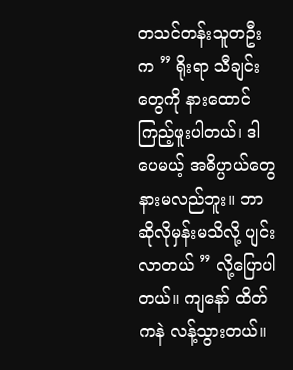တသင်တန်းသူတဦးက ” ရိုးရာ သီချင်းတွေကို နားထောင်ကြည့်ဖူးပါတယ်၊ ဒါပေမယ့် အဓိပ္ပာယ်တွေ နားမလည်ဘူး။ ဘာဆိုလိုမှန်းမသိလို့ ပျင်းလာတယ် ” လို့ပြောပါတယ်။ ကျနော် ထိတ်ကနဲ လန့်သွားတယ်။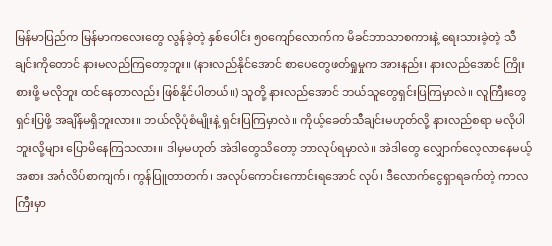မြန်မာပြည်က မြန်မာကလေးတွေ လွန်ခဲ့တဲ့ နှစ်ပေါင်း ၅၀ကျော်လောက်က မိခင်ဘာသာစကားနဲ့ ရေးသားခဲ့တဲ့ သီချင်းကိုတောင် နားမလည်ကြတော့ဘူး။ (နားလည်နိုင်အောင် စာပေတွေဖတ်ရှုမှုက အားနည်း၊ နားလည်အောင် ကြိုးစားဖို့ မလိုဘူး ထင်နေတာလည်း ဖြစ်နိုင်ပါတယ်။) သူတို့ နားလည်အောင် ဘယ်သူတွေရှင်းပြကြမှာလဲ။ လူကြီးတွေ ရှင်းပြဖို့ အချိန်မရှိဘူးလား။ ဘယ်လိုပုံစံမျိုးနဲ့ ရှင်းပြကြမှာလဲ။ ကိုယ့်ခေတ်သီချင်းမဟုတ်လို့ နားလည်စရာ မလိုပါဘူးလို့များ ပြောမိနေကြသလား။ ဒါမှမဟုတ် အဲဒါတွေသိတော့ ဘာလုပ်ရမှာလဲ။ အဲဒါတွေ လျှောက်လေ့လာနေမယ့်အစား အင်္ဂလိပ်စာကျက်၊ ကွန်ပြူတာတက်၊ အလုပ်ကောင်းကောင်းရအောင် လုပ်၊ ဒီလောက်ငွေရှာရခက်တဲ့ ကာလကြီးမှာ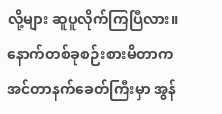လို့များ ဆူပူလိုက်ကြပြီလား။ နောက်တစ်ခုစဉ်းစားမိတာက အင်တာနက်ခေတ်ကြီးမှာ အွန်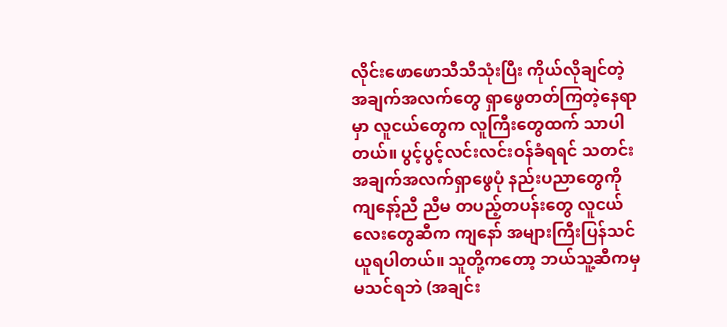လိုင်းဖောဖောသီသီသုံးပြီး ကိုယ်လိုချင်တဲ့အချက်အလက်တွေ ရှာဖွေတတ်ကြတဲ့နေရာမှာ လူငယ်တွေက လူကြီးတွေထက် သာပါတယ်။ ပွင့်ပွင့်လင်းလင်းဝန်ခံရရင် သတင်းအချက်အလက်ရှာဖွေပုံ နည်းပညာတွေကို ကျနော့်ညီ ညီမ တပည့်တပန်းတွေ လူငယ်လေးတွေဆီက ကျနော် အများကြီးပြန်သင်ယူရပါတယ်။ သူတို့ကတော့ ဘယ်သူ့ဆီကမှ မသင်ရဘဲ (အချင်း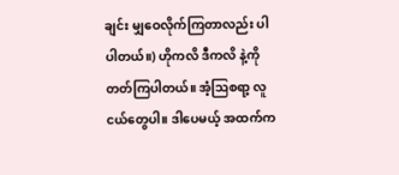ချင်း မျှဝေလိုက်ကြတာလည်း ပါပါတယ်။) ဟိုကလိ ဒီကလိ နဲ့ကို တတ်ကြပါတယ်။ အံ့သြစရာ့ လူငယ်တွေပါ။ ဒါပေမယ့် အထက်က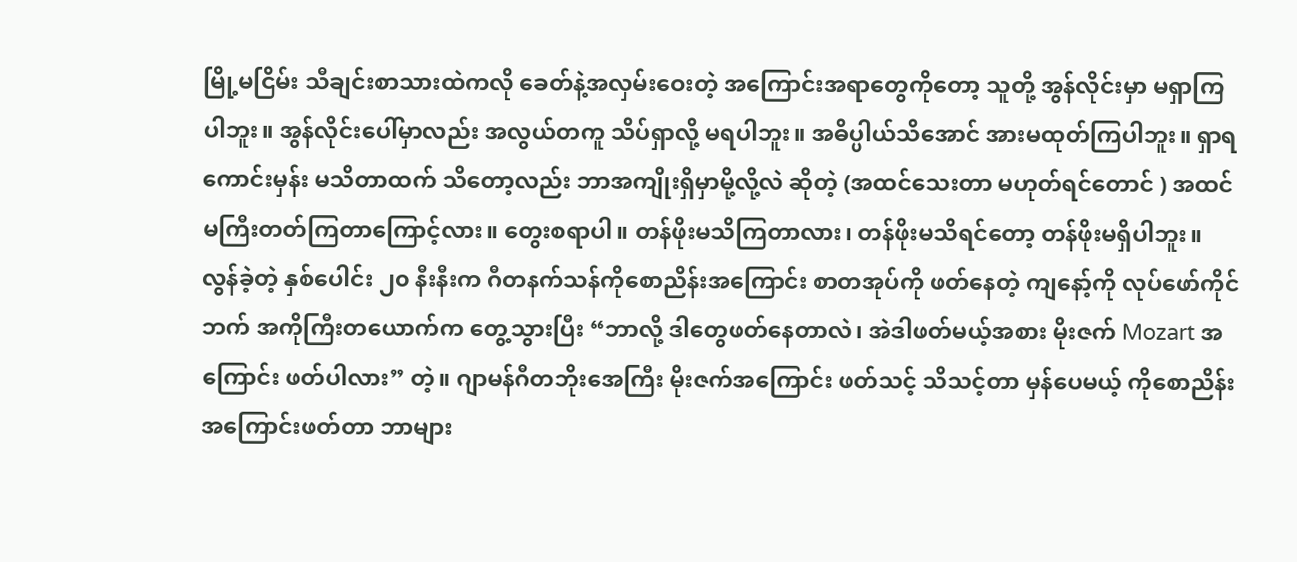မြို့မငြိမ်း သီချင်းစာသားထဲကလို ခေတ်နဲ့အလှမ်းဝေးတဲ့ အကြောင်းအရာတွေကိုတော့ သူတို့ အွန်လိုင်းမှာ မရှာကြပါဘူး။ အွန်လိုင်းပေါ်မှာလည်း အလွယ်တကူ သိပ်ရှာလို့ မရပါဘူး။ အဓိပ္ပါယ်သိအောင် အားမထုတ်ကြပါဘူး။ ရှာရကောင်းမှန်း မသိတာထက် သိတော့လည်း ဘာအကျိုးရှိမှာမို့လို့လဲ ဆိုတဲ့ (အထင်သေးတာ မဟုတ်ရင်တောင် ) အထင်မကြီးတတ်ကြတာကြောင့်လား။ တွေးစရာပါ။ တန်ဖိုးမသိကြတာလား၊ တန်ဖိုးမသိရင်တော့ တန်ဖိုးမရှိပါဘူး။ လွန်ခဲ့တဲ့ နှစ်ပေါင်း ၂၀ နီးနီးက ဂီတနက်သန်ကိုစောညိန်းအကြောင်း စာတအုပ်ကို ဖတ်နေတဲ့ ကျနော့်ကို လုပ်ဖော်ကိုင်ဘက် အကိုကြီးတယောက်က တွေ့သွားပြီး “ဘာလို့ ဒါတွေဖတ်နေတာလဲ၊ အဲဒါဖတ်မယ့်အစား မိုးဇက် Mozart အကြောင်း ဖတ်ပါလား” တဲ့။ ဂျာမန်ဂီတဘိုးအေကြီး မိုးဇက်အကြောင်း ဖတ်သင့် သိသင့်တာ မှန်ပေမယ့် ကိုစောညိန်းအကြောင်းဖတ်တာ ဘာများ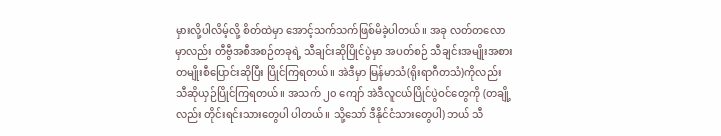မှားလို့ပါလိမ့်လို့ စိတ်ထဲမှာ အောင့်သက်သက်ဖြစ်မိခဲ့ပါတယ်။ အခု လတ်တလောမှာလည်း တီဗွီအစီအစဉ်တခုရဲ့ သီချင်းဆိုပြိုင်ပွဲမှာ အပတ်စဉ် သီချင်းအမျိုးအစား တမျိုးစီပြောင်းဆိုပြီး ပြိုင်ကြရတယ်။ အဲဒီမှာ မြန်မာသံ(ရိုးရာဂီတသံ)ကိုလည်း သီဆိုယှဉ်ပြိုင်ကြရတယ်။ အသက် ၂၀ ကျော် အဲဒီလူငယ်ပြိုင်ပွဲဝင်တွေကို (တချို့လည်း တိုင်းရင်းသားတွေပါ ပါတယ်။ သို့သော် ဒီနိုင်ငံသားတွေပါ) ဘယ် သီ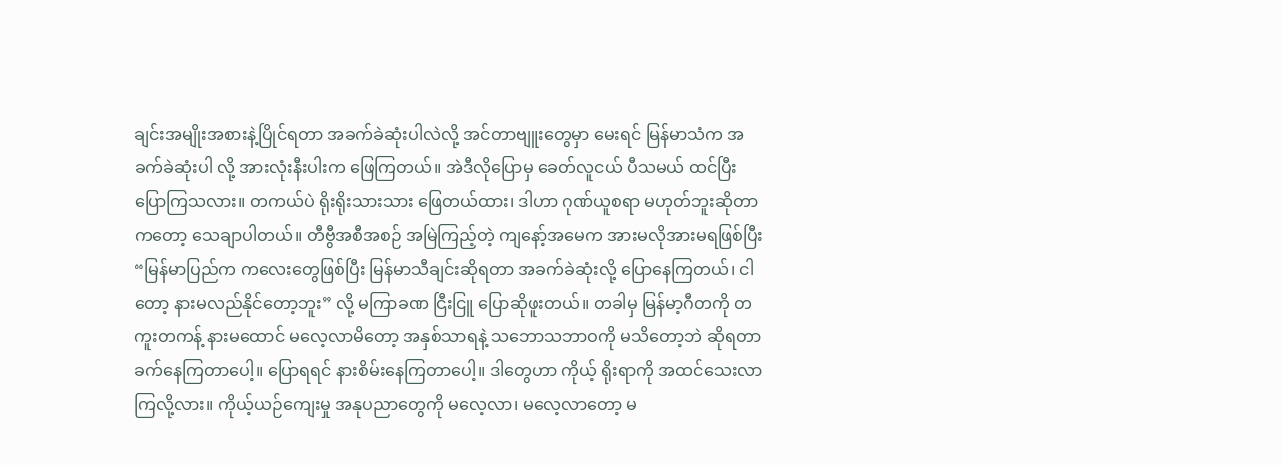ချင်းအမျိုးအစားနဲ့ပြိုင်ရတာ အခက်ခဲဆုံးပါလဲလို့ အင်တာဗျူးတွေမှာ မေးရင် မြန်မာသံက အခက်ခဲဆုံးပါ လို့ အားလုံးနီးပါးက ဖြေကြတယ်။ အဲဒီလိုပြောမှ ခေတ်လူငယ် ပီသမယ် ထင်ပြီး ပြောကြသလား။ တကယ်ပဲ ရိုးရိုးသားသား ဖြေတယ်ထား၊ ဒါဟာ ဂုဏ်ယူစရာ မဟုတ်ဘူးဆိုတာကတော့ သေချာပါတယ်။ တီဗွီအစီအစဉ် အမြဲကြည့်တဲ့ ကျနော့်အမေက အားမလိုအားမရဖြစ်ပြီး “မြန်မာပြည်က ကလေးတွေဖြစ်ပြီး မြန်မာသီချင်းဆိုရတာ အခက်ခဲဆုံးလို့ ပြောနေကြတယ်၊ ငါတော့ နားမလည်နိုင်တော့ဘူး” လို့ မကြာခဏ ငြီးငြူ ပြောဆိုဖူးတယ်။ တခါမှ မြန်မာ့ဂီတကို တကူးတကန့် နားမထောင် မလေ့လာမိတော့ အနှစ်သာရနဲ့ သဘောသဘာဝကို မသိတော့ဘဲ ဆိုရတာ ခက်နေကြတာပေါ့။ ပြောရရင် နားစိမ်းနေကြတာပေါ့။ ဒါတွေဟာ ကိုယ့် ရိုးရာကို အထင်သေးလာကြလို့လား။ ကိုယ့်ယဉ်ကျေးမှု အနုပညာတွေကို မလေ့လာ၊ မလေ့လာတော့ မ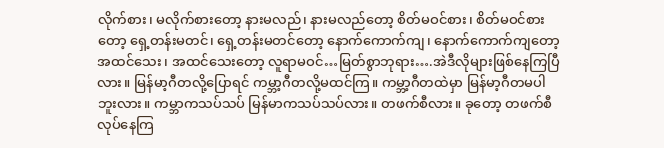လိုက်စား၊ မလိုက်စားတော့ နားမလည်၊ နားမလည်တော့ စိတ်မဝင်စား၊ စိတ်မဝင်စားတော့ ရှေ့တန်းမတင်၊ ရှေ့တန်းမတင်တော့ နောက်ကောက်ကျ၊ နောက်ကောက်ကျတော့ အထင်သေး၊ အထင်သေးတော့ လူရာမဝင်…မြတ်စွာဘုရား….အဲဒီလိုများဖြစ်နေကြပြီလား။ မြန်မာ့ဂီတလို့ပြောရင် ကမ္ဘာ့ဂီတလို့မထင်ကြ။ ကမ္ဘာ့ဂီတထဲမှာ မြန်မာ့ဂီတမပါဘူးလား။ ကမ္ဘာကသပ်သပ် မြန်မာကသပ်သပ်လား။ တဖက်စီလား။ ခုတော့ တဖက်စီ လုပ်နေကြ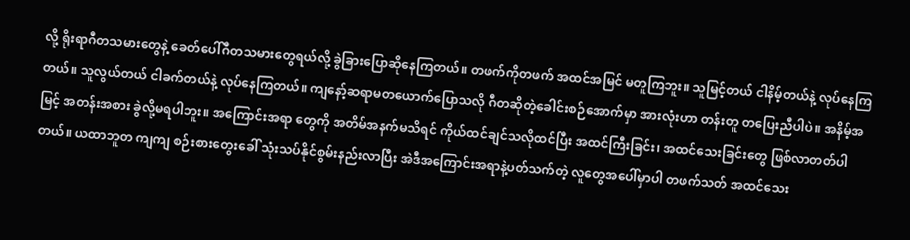လို့ ရိုးရာဂီတသမားတွေနဲ့ ခေတ်ပေါ်ဂီတသမားတွေရယ်လို့ ခွဲခြားပြောဆိုနေကြတယ်။ တဖက်ကိုတဖက် အထင်အမြင် မတူကြဘူး။ သူမြင့်တယ် ငါနိမ့်တယ်နဲ့ လုပ်နေကြတယ်။ သူလွယ်တယ် ငါခက်တယ်နဲ့ လုပ်နေကြတယ်။ ကျနော့်ဆရာမတယောက်ပြောသလို ဂီတဆိုတဲ့ခေါင်းစဉ်အောက်မှာ အားလုံးဟာ တန်းတူ တပြေးညီပါပဲ။ အနိမ့်အမြင့် အတန်းအစား ခွဲလို့မရပါဘူး။ အကြောင်းအရာ တွေကို အတိမ်အနက်မသိရင် ကိုယ်ထင်ချင်သလိုထင်ပြီး အထင်ကြီးခြင်း၊ အထင်သေးခြင်းတွေ ဖြစ်လာတတ်ပါတယ်။ ယထာဘူတ ကျကျ စဉ်းစားတွေးခေါ် သုံးသပ်နိုင်စွမ်းနည်းလာပြီး အဲဒီအကြောင်းအရာနဲ့ပတ်သက်တဲ့ လူတွေအပေါ်မှာပါ တဖက်သတ် အထင်သေး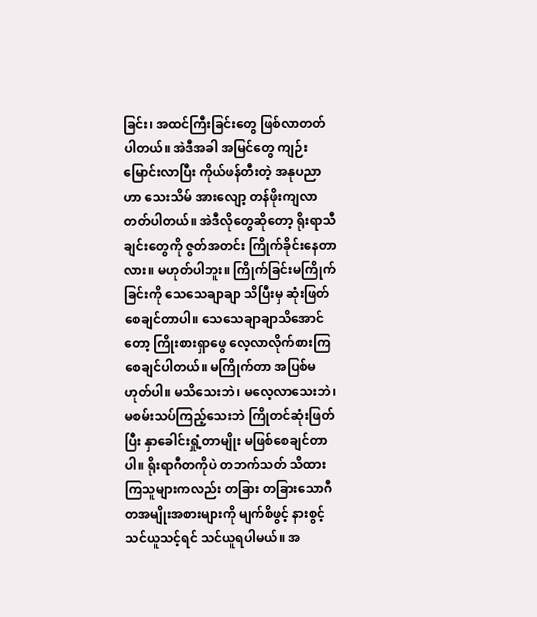ခြင်း၊ အထင်ကြီးခြင်းတွေ ဖြစ်လာတတ်ပါတယ်။ အဲဒီအခါ အမြင်တွေ ကျဉ်းမြောင်းလာပြီး ကိုယ်ဖန်တီးတဲ့ အနုပညာဟာ သေးသိမ် အားလျော့ တန်ဖိုးကျလာတတ်ပါတယ်။ အဲဒီလိုတွေဆိုတော့ ရိုးရာသီချင်းတွေကို ဇွတ်အတင်း ကြိုက်ခိုင်းနေတာလား။ မဟုတ်ပါဘူး။ ကြိုက်ခြင်းမကြိုက်ခြင်းကို သေသေချာချာ သိပြီးမှ ဆုံးဖြတ်စေချင်တာပါ။ သေသေချာချာသိအောင်တော့ ကြိုးစားရှာဖွေ လေ့လာလိုက်စားကြစေချင်ပါတယ်။ မကြိုက်တာ အပြစ်မဟုတ်ပါ။ မသိသေးဘဲ၊ မလေ့လာသေးဘဲ၊ မစမ်းသပ်ကြည့်သေးဘဲ ကြိုတင်ဆုံးဖြတ်ပြီး နှာခေါင်းရှုံ့တာမျိုး မဖြစ်စေချင်တာပါ။ ရိုးရာဂီတကိုပဲ တဘက်သတ် သိထားကြသူများကလည်း တခြား တခြားသောဂီတအမျိုးအစားများကို မျက်စိဖွင့် နားစွင့် သင်ယူသင့်ရင် သင်ယူရပါမယ်။ အ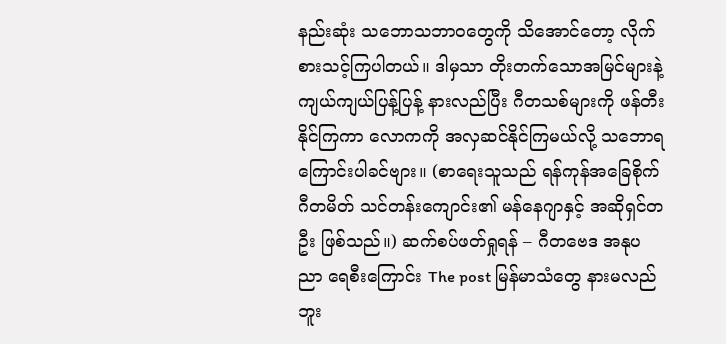နည်းဆုံး သဘောသဘာဝတွေကို သိအောင်တော့ လိုက်စားသင့်ကြပါတယ်။ ဒါမှသာ တိုးတက်သောအမြင်များနဲ့ ကျယ်ကျယ်ပြန့်ပြန့် နားလည်ပြီး ဂီတသစ်များကို ဖန်တီးနိုင်ကြကာ လောကကို အလှဆင်နိုင်ကြမယ်လို့ သဘောရကြောင်းပါခင်ဗျား။ (စာရေးသူသည် ရန်ကုန်အခြေစိုက် ဂီတမိတ် သင်တန်းကျောင်း၏ မန်နေဂျာနှင့် အဆိုရှင်တဦး ဖြစ်သည်။) ဆက်စပ်ဖတ်ရှုရန် – ဂီတဗေဒ အနုပညာ ရေစီးကြောင်း The post မြန်မာသံတွေ နားမလည်ဘူး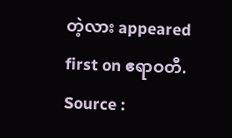တဲ့လား appeared first on ဧရာဝတီ.
Source :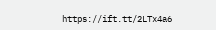https://ift.tt/2LTx4a6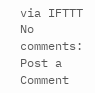via IFTTT
No comments:
Post a Comment